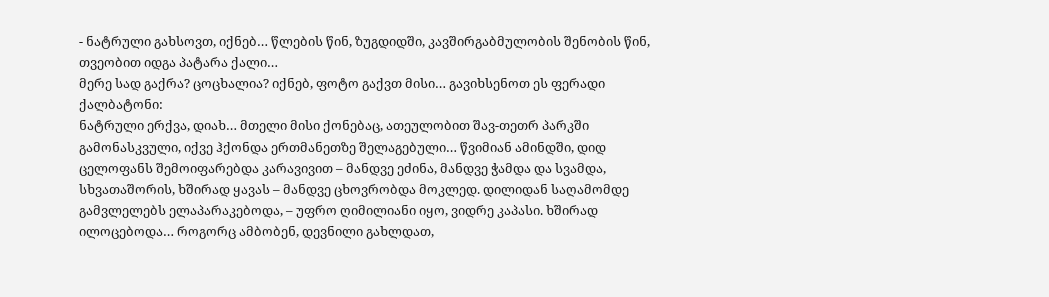- ნატრული გახსოვთ, იქნებ… წლების წინ, ზუგდიდში, კავშირგაბმულობის შენობის წინ, თვეობით იდგა პატარა ქალი…
მერე სად გაქრა? ცოცხალია? იქნებ, ფოტო გაქვთ მისი… გავიხსენოთ ეს ფერადი ქალბატონი:
ნატრული ერქვა, დიახ… მთელი მისი ქონებაც, ათეულობით შავ-თეთრ პარკში გამონასკვული, იქვე ჰქონდა ერთმანეთზე შელაგებული… წვიმიან ამინდში, დიდ ცელოფანს შემოიფარებდა კარავივით – მანდვე ეძინა, მანდვე ჭამდა და სვამდა, სხვათაშორის, ხშირად ყავას – მანდვე ცხოვრობდა მოკლედ. დილიდან საღამომდე გამვლელებს ელაპარაკებოდა, – უფრო ღიმილიანი იყო, ვიდრე კაპასი. ხშირად ილოცებოდა… როგორც ამბობენ, დევნილი გახლდათ,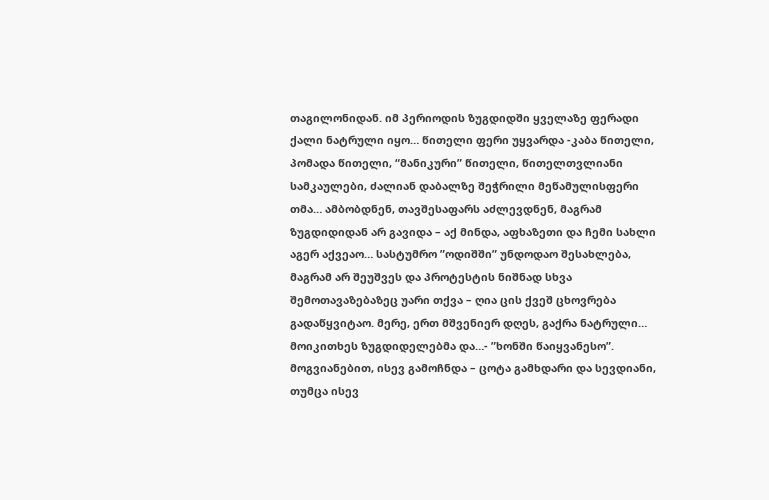თაგილონიდან. იმ პერიოდის ზუგდიდში ყველაზე ფერადი ქალი ნატრული იყო… წითელი ფერი უყვარდა -კაბა წითელი, პომადა წითელი, “მანიკური” წითელი, წითელთვლიანი სამკაულები, ძალიან დაბალზე შეჭრილი მეწამულისფერი თმა… ამბობდნენ, თავშესაფარს აძლევდნენ, მაგრამ ზუგდიდიდან არ გავიდა – აქ მინდა, აფხაზეთი და ჩემი სახლი აგერ აქვეაო… სასტუმრო ”ოდიშში” უნდოდაო შესახლება, მაგრამ არ შეუშვეს და პროტესტის ნიშნად სხვა შემოთავაზებაზეც უარი თქვა – ღია ცის ქვეშ ცხოვრება გადაწყვიტაო. მერე, ერთ მშვენიერ დღეს, გაქრა ნატრული… მოიკითხეს ზუგდიდელებმა და…- ”ხონში წაიყვანესო”. მოგვიანებით, ისევ გამოჩნდა – ცოტა გამხდარი და სევდიანი, თუმცა ისევ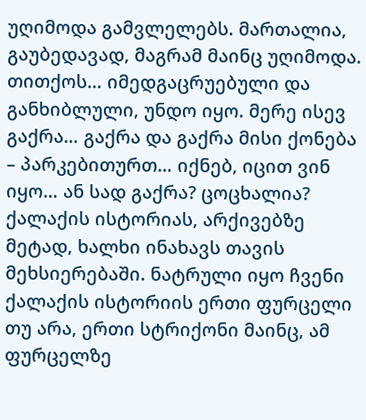უღიმოდა გამვლელებს. მართალია, გაუბედავად, მაგრამ მაინც უღიმოდა. თითქოს… იმედგაცრუებული და განხიბლული, უნდო იყო. მერე ისევ გაქრა… გაქრა და გაქრა მისი ქონება – პარკებითურთ… იქნებ, იცით ვინ იყო… ან სად გაქრა? ცოცხალია?
ქალაქის ისტორიას, არქივებზე მეტად, ხალხი ინახავს თავის მეხსიერებაში. ნატრული იყო ჩვენი ქალაქის ისტორიის ერთი ფურცელი თუ არა, ერთი სტრიქონი მაინც, ამ ფურცელზე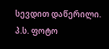სევდით დაწერილი.
პ.ს. ფოტო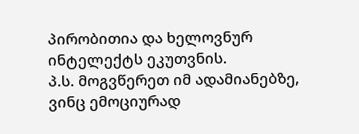პირობითია და ხელოვნურ ინტელექტს ეკუთვნის.
პ.ს. მოგვწერეთ იმ ადამიანებზე, ვინც ემოციურად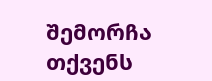შემორჩა თქვენს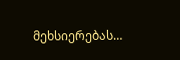მეხსიერებას…